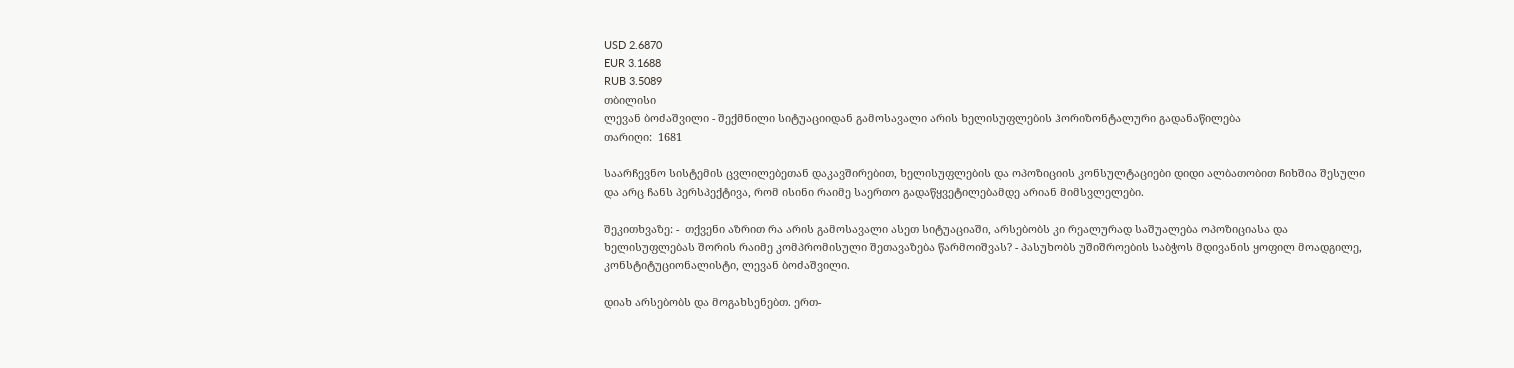USD 2.6870
EUR 3.1688
RUB 3.5089
თბილისი
ლევან ბოძაშვილი - შექმნილი სიტუაციიდან გამოსავალი არის ხელისუფლების ჰორიზონტალური გადანაწილება
თარიღი:  1681

საარჩევნო სისტემის ცვლილებეთან დაკავშირებით, ხელისუფლების და ოპოზიციის კონსულტაციები დიდი ალბათობით ჩიხშია შესული და არც ჩანს პერსპექტივა, რომ ისინი რაიმე საერთო გადაწყვეტილებამდე არიან მიმსვლელები.

შეკითხვაზე: -  თქვენი აზრით რა არის გამოსავალი ასეთ სიტუაციაში, არსებობს კი რეალურად საშუალება ოპოზიციასა და ხელისუფლებას შორის რაიმე კომპრომისული შეთავაზება წარმოიშვას? - პასუხობს უშიშროების საბჭოს მდივანის ყოფილ მოადგილე, კონსტიტუციონალისტი, ლევან ბოძაშვილი.

დიახ არსებობს და მოგახსენებთ. ერთ-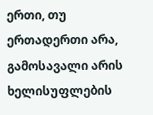ერთი, თუ ერთადერთი არა, გამოსავალი არის ხელისუფლების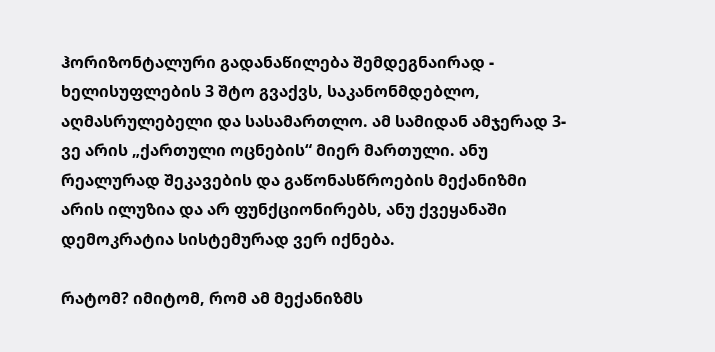ჰორიზონტალური გადანაწილება შემდეგნაირად - ხელისუფლების 3 შტო გვაქვს, საკანონმდებლო, აღმასრულებელი და სასამართლო. ამ სამიდან ამჯერად 3-ვე არის „ქართული ოცნების“ მიერ მართული. ანუ რეალურად შეკავების და გაწონასწროების მექანიზმი არის ილუზია და არ ფუნქციონირებს, ანუ ქვეყანაში დემოკრატია სისტემურად ვერ იქნება.

რატომ? იმიტომ, რომ ამ მექანიზმს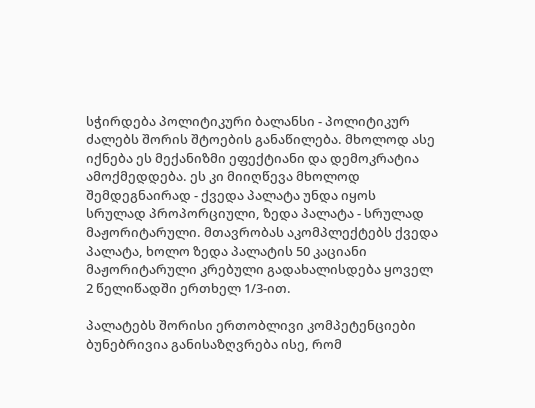სჭირდება პოლიტიკური ბალანსი - პოლიტიკურ ძალებს შორის შტოების განაწილება. მხოლოდ ასე იქნება ეს მექანიზმი ეფექტიანი და დემოკრატია ამოქმედდება. ეს კი მიიღწევა მხოლოდ შემდეგნაირად - ქვედა პალატა უნდა იყოს სრულად პროპორციული, ზედა პალატა - სრულად მაჟორიტარული. მთავრობას აკომპლექტებს ქვედა პალატა, ხოლო ზედა პალატის 50 კაციანი მაჟორიტარული კრებული გადახალისდება ყოველ 2 წელიწადში ერთხელ 1/3-ით.

პალატებს შორისი ერთობლივი კომპეტენციები ბუნებრივია განისაზღვრება ისე, რომ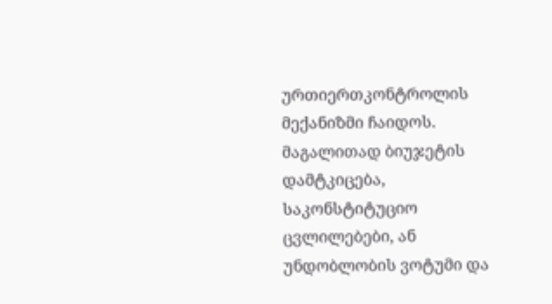ურთიერთკონტროლის მექანიზმი ჩაიდოს. მაგალითად ბიუჯეტის დამტკიცება, საკონსტიტუციო ცვლილებები, ან უნდობლობის ვოტუმი და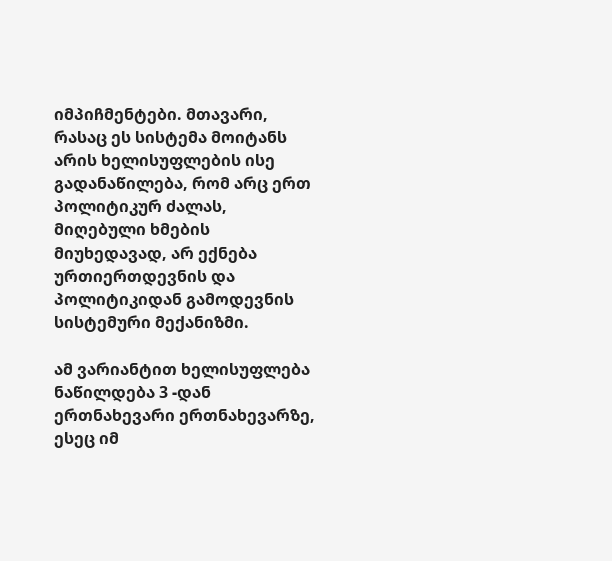იმპიჩმენტები. მთავარი, რასაც ეს სისტემა მოიტანს არის ხელისუფლების ისე გადანაწილება, რომ არც ერთ პოლიტიკურ ძალას, მიღებული ხმების მიუხედავად, არ ექნება ურთიერთდევნის და პოლიტიკიდან გამოდევნის სისტემური მექანიზმი.

ამ ვარიანტით ხელისუფლება ნაწილდება 3 -დან ერთნახევარი ერთნახევარზე, ესეც იმ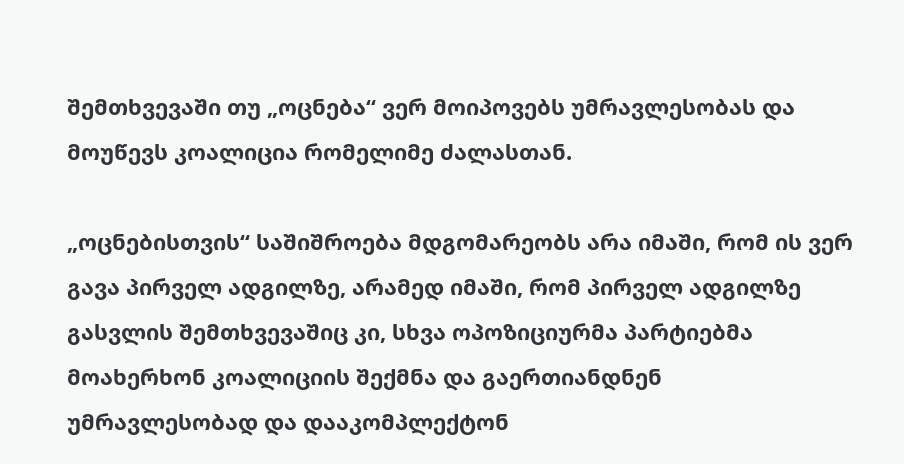შემთხვევაში თუ „ოცნება“ ვერ მოიპოვებს უმრავლესობას და მოუწევს კოალიცია რომელიმე ძალასთან.

„ოცნებისთვის“ საშიშროება მდგომარეობს არა იმაში, რომ ის ვერ გავა პირველ ადგილზე, არამედ იმაში, რომ პირველ ადგილზე გასვლის შემთხვევაშიც კი, სხვა ოპოზიციურმა პარტიებმა მოახერხონ კოალიციის შექმნა და გაერთიანდნენ უმრავლესობად და დააკომპლექტონ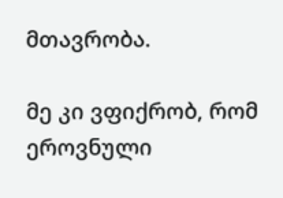მთავრობა.

მე კი ვფიქრობ, რომ ეროვნული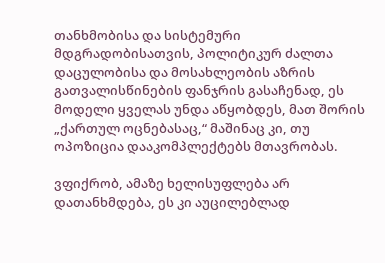თანხმობისა და სისტემური მდგრადობისათვის, პოლიტიკურ ძალთა დაცულობისა და მოსახლეობის აზრის გათვალისწინების ფანჯრის გასაჩენად, ეს მოდელი ყველას უნდა აწყობდეს, მათ შორის „ქართულ ოცნებასაც,“ მაშინაც კი, თუ ოპოზიცია დააკომპლექტებს მთავრობას.

ვფიქრობ, ამაზე ხელისუფლება არ დათანხმდება, ეს კი აუცილებლად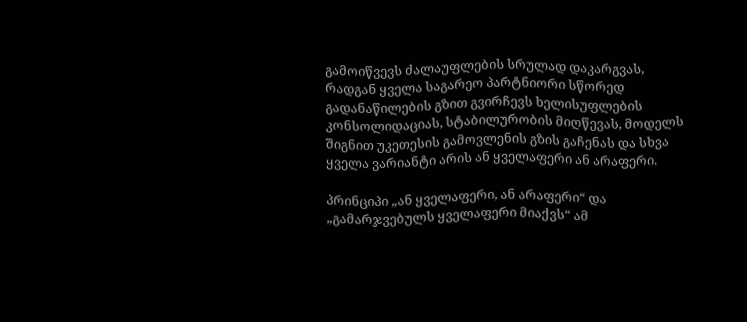გამოიწვევს ძალაუფლების სრულად დაკარგვას, რადგან ყველა საგარეო პარტნიორი სწორედ გადანაწილების გზით გვირჩევს ხელისუფლების კონსოლიდაციას, სტაბილურობის მიღწევას, მოდელს შიგნით უკეთესის გამოვლენის გზის გაჩენას და სხვა ყველა ვარიანტი არის ან ყველაფერი ან არაფერი.

პრინციპი „ან ყველაფერი, ან არაფერი“ და „გამარჯვებულს ყველაფერი მიაქვს“ ამ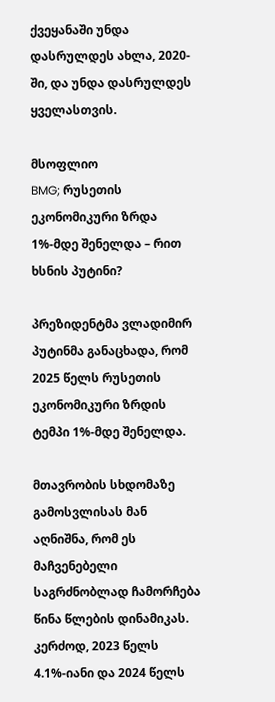ქვეყანაში უნდა დასრულდეს ახლა, 2020-ში, და უნდა დასრულდეს ყველასთვის.

მსოფლიო
BMG; რუსეთის ეკონომიკური ზრდა 1%-მდე შენელდა – რით ხსნის პუტინი?

პრეზიდენტმა ვლადიმირ პუტინმა განაცხადა, რომ 2025 წელს რუსეთის ეკონომიკური ზრდის ტემპი 1%-მდე შენელდა.

მთავრობის სხდომაზე გამოსვლისას მან აღნიშნა, რომ ეს მაჩვენებელი საგრძნობლად ჩამორჩება წინა წლების დინამიკას. კერძოდ, 2023 წელს 4.1%-იანი და 2024 წელს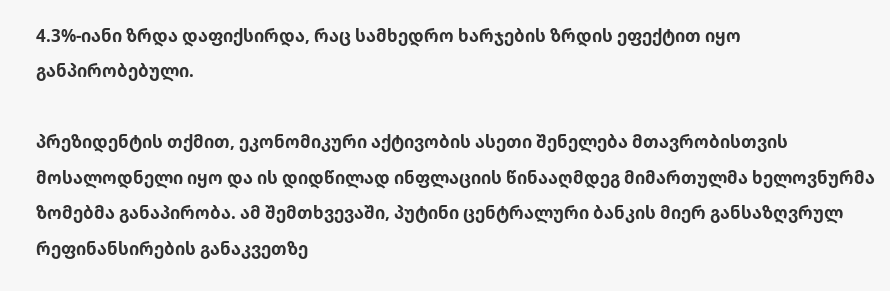4.3%-იანი ზრდა დაფიქსირდა, რაც სამხედრო ხარჯების ზრდის ეფექტით იყო განპირობებული.

პრეზიდენტის თქმით, ეკონომიკური აქტივობის ასეთი შენელება მთავრობისთვის მოსალოდნელი იყო და ის დიდწილად ინფლაციის წინააღმდეგ მიმართულმა ხელოვნურმა ზომებმა განაპირობა. ამ შემთხვევაში, პუტინი ცენტრალური ბანკის მიერ განსაზღვრულ რეფინანსირების განაკვეთზე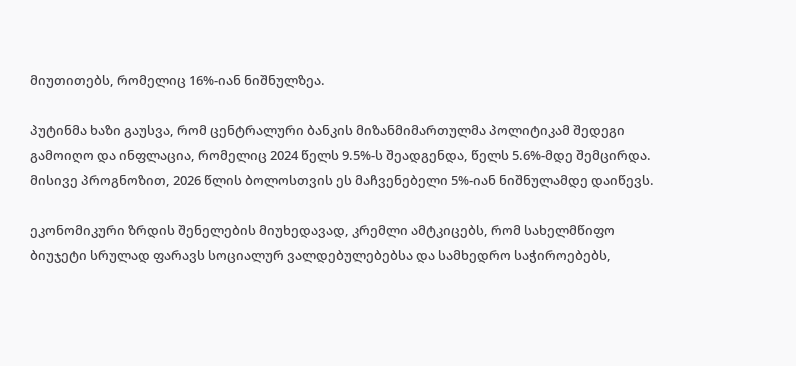მიუთითებს, რომელიც 16%-იან ნიშნულზეა.

პუტინმა ხაზი გაუსვა, რომ ცენტრალური ბანკის მიზანმიმართულმა პოლიტიკამ შედეგი გამოიღო და ინფლაცია, რომელიც 2024 წელს 9.5%-ს შეადგენდა, წელს 5.6%-მდე შემცირდა. მისივე პროგნოზით, 2026 წლის ბოლოსთვის ეს მაჩვენებელი 5%-იან ნიშნულამდე დაიწევს.

ეკონომიკური ზრდის შენელების მიუხედავად, კრემლი ამტკიცებს, რომ სახელმწიფო ბიუჯეტი სრულად ფარავს სოციალურ ვალდებულებებსა და სამხედრო საჭიროებებს,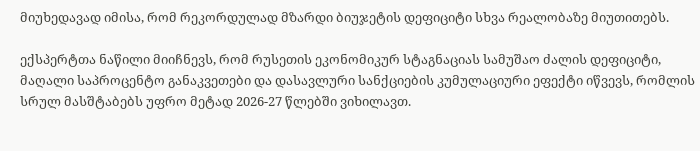მიუხედავად იმისა, რომ რეკორდულად მზარდი ბიუჯეტის დეფიციტი სხვა რეალობაზე მიუთითებს.

ექსპერტთა ნაწილი მიიჩნევს, რომ რუსეთის ეკონომიკურ სტაგნაციას სამუშაო ძალის დეფიციტი, მაღალი საპროცენტო განაკვეთები და დასავლური სანქციების კუმულაციური ეფექტი იწვევს, რომლის სრულ მასშტაბებს უფრო მეტად 2026-27 წლებში ვიხილავთ.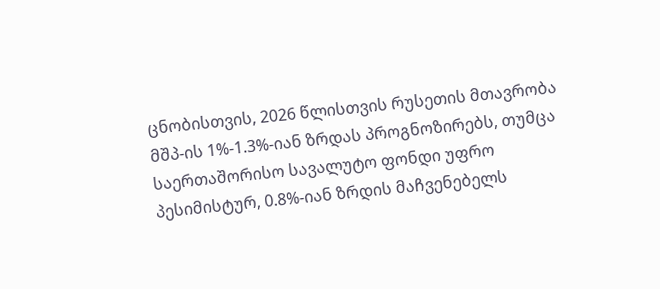ცნობისთვის, 2026 წლისთვის რუსეთის მთავრობა მშპ-ის 1%-1.3%-იან ზრდას პროგნოზირებს, თუმცა საერთაშორისო სავალუტო ფონდი უფრო პესიმისტურ, 0.8%-იან ზრდის მაჩვენებელს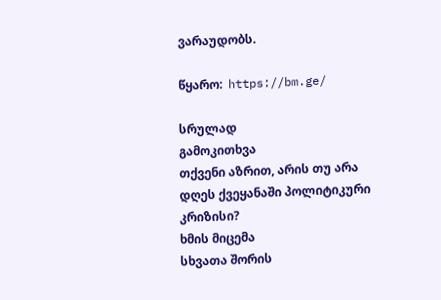ვარაუდობს.

წყარო:  https://bm.ge/

სრულად
გამოკითხვა
თქვენი აზრით, არის თუ არა დღეს ქვეყანაში პოლიტიკური კრიზისი?
ხმის მიცემა
სხვათა შორის